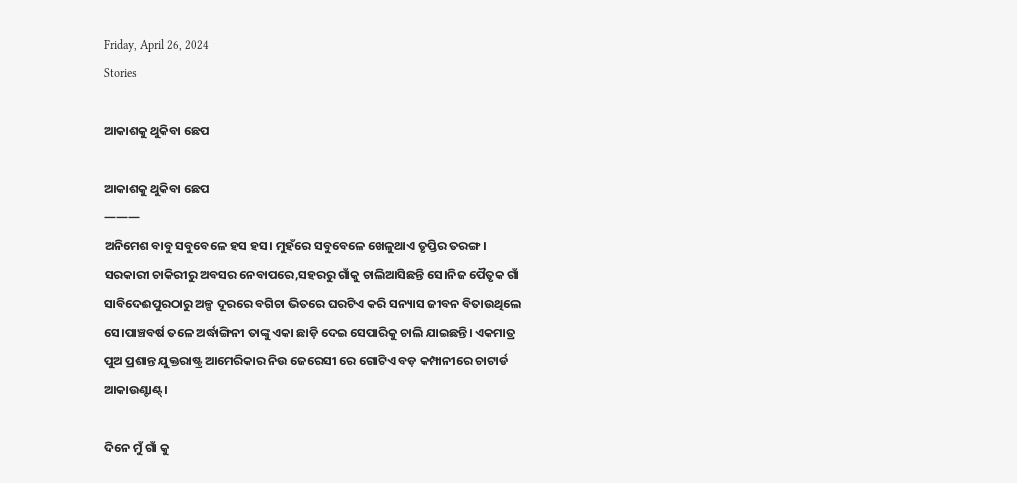Friday, April 26, 2024
Stories

ଆକାଶକୁ ଥୁକିବା ଛେପ

ଆକାଶକୁ ଥୁକିବା ଛେପ
———
ଅନିମେଶ ବାବୁ ସବୁବେଳେ ହସ ହସ। ମୁହଁରେ ସବୁବେଳେ ଖେଳୁଥାଏ ତୃପ୍ତିର ତରଙ୍ଗ। ସରକାରୀ ଚାକିରୀରୁ ଅବସର ନେବାପରେ,ସହରରୁ ଗାଁକୁ ଚାଲିଆସିଛନ୍ତି ସେ।ନିଜ ପୈତୃକ ଗାଁ ସାବିଦେଈପୁରଠାରୁ ଅଳ୍ପ ଦୂରରେ ବଗିଚା ଭିତରେ ଘରଟିଏ କରି ସନ୍ୟାସ ଜୀବନ ବିତାଉଥିଲେ ସେ।ପାଞ୍ଚବର୍ଷ ତଳେ ଅର୍ଦ୍ଧାଙ୍ଗିନୀ ତାଙ୍କୁ ଏକା ଛାଡ଼ି ଦେଇ ସେପାରିକୁ ଚାଲି ଯାଇଛନ୍ତି। ଏକମାତ୍ର ପୁଅ ପ୍ରଶାନ୍ତ ଯୁକ୍ତରାଷ୍ଟ୍ର ଆମେରିକାର ନିଉ ଜେରେସୀ ରେ ଗୋଟିଏ ବଡ଼ କମ୍ପାନୀରେ ଚାଟାର୍ଡ ଆକାଉଣ୍ଟାଣ୍ଟ୍।

ଦିନେ ମୁଁ ଗାଁ କୁ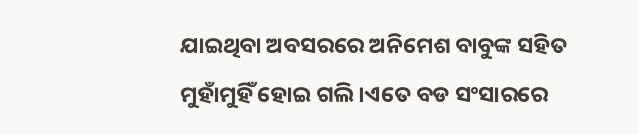ଯାଇଥିବା ଅବସରରେ ଅନିମେଶ ବାବୁଙ୍କ ସହିତ ମୁହାଁମୁହିଁ ହୋଇ ଗଲି।ଏତେ ବଡ ସଂସାରରେ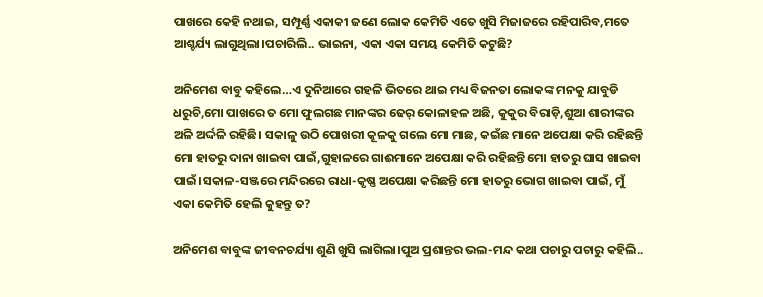ପାଖରେ କେହି ନଥାଇ, ସମ୍ପୂର୍ଣ୍ଣ ଏକାକୀ ଜଣେ ଲୋକ କେମିତି ଏତେ ଖୁସି ମିଜାଜରେ ରହିପାରିବ,ମତେ ଆଶ୍ଚର୍ଯ୍ୟ ଲାଗୁଥିଲା।ପଚାରିଲି.. ଭାଇନା, ଏକା ଏକା ସମୟ କେମିତି କଟୁଛି?

ଅନିମେଶ ବାବୁ କହିଲେ…ଏ ଦୁନିଆରେ ଗହଳି ଭିତରେ ଥାଇ ମଧ୍ୟ ବିଜନତା ଲୋକଙ୍କ ମନକୁ ଯାବୁଡି ଧରୁଚି,ମୋ ପାଖରେ ତ ମୋ ଫୁଲଗଛ ମାନଙ୍କର ଢେର୍ କୋଳାହଳ ଅଛି, କୁକୁର ବିରାଡ଼ି,ଶୁଆ ଶାରୀଙ୍କର ଅଳି ଅର୍ଦ୍ଦଳି ରହିଛି। ସକାଳୁ ଉଠି ପୋଖରୀ କୂଳକୁ ଗଲେ ମୋ ମାଛ, କଇଁଛ ମାନେ ଅପେକ୍ଷା କରି ରହିଛନ୍ତି ମୋ ହାତରୁ ଦାନା ଖାଇବା ପାଇଁ,ଗୁହାଳରେ ଗାଈମାନେ ଅପେକ୍ଷା କରି ରହିଛନ୍ତି ମୋ ହାତରୁ ଘାସ ଖାଇବା ପାଇଁ।ସକାଳ-ସଞ୍ଜରେ ମନ୍ଦିରରେ ରାଧା-କୃଷ୍ଣ ଅପେକ୍ଷା କରିଛନ୍ତି ମୋ ହାତରୁ ଭୋଗ ଖାଇବା ପାଇଁ, ମୁଁ ଏକା କେମିତି ହେଲି କୁହନ୍ତୁ ତ?

ଅନିମେଶ ବାବୁଙ୍କ ଜୀବନଚର୍ଯ୍ୟା ଶୁଣି ଖୁସି ଲାଗିଲା।ପୁଅ ପ୍ରଶାନ୍ତର ଭଲ-ମନ୍ଦ କଥା ପଚାରୁ ପଚାରୁ କହିଲି..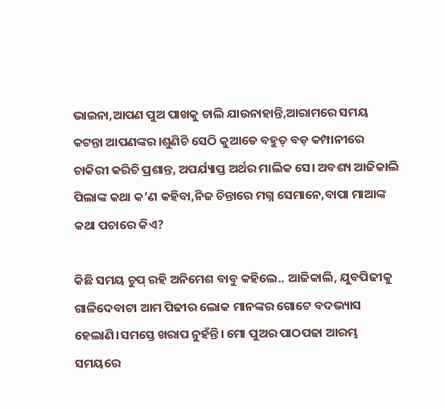ଭାଇନା,ଆପଣ ପୁଅ ପାଖକୁ ଚାଲି ଯାଉନାହାନ୍ତି,ଆରାମରେ ସମୟ କଟନ୍ତା ଆପଣଙ୍କର।ଶୁଣିଚି ସେଠି କୁଆଡେ ବହୁତ୍ ବଡ଼ କମ୍ପାନୀରେ ଚାକିରୀ କରିଚି ପ୍ରଶାନ୍ତ, ଅପର୍ଯ୍ୟାପ୍ତ ଅର୍ଥର ମାଲିକ ସେ। ଅବଶ୍ୟ ଆଜିକାଲି ପିଲାଙ୍କ କଥା କ’ଣ କହିବା,ନିଜ ଚିନ୍ତାରେ ମଗ୍ନ ସେମାନେ,ବାପା ମାଆଙ୍କ କଥା ପଚାରେ କିଏ?

କିଛି ସମୟ ଚୁପ୍ ରହି ଅନିମେଶ ବାବୁ କହିଲେ.. ଆଜିକାଲି, ଯୁବପିଢୀକୁ ଗାଳିଦେବାଟା ଆମ ପିଢୀର ଲୋକ ମାନଙ୍କର ଗୋଟେ ବଦଭ୍ୟାସ ହେଲାଣି।ସମସ୍ତେ ଖରାପ ନୁହଁନ୍ତି। ମୋ ପୁଅର ପାଠପଢା ଆରମ୍ଭ ସମୟରେ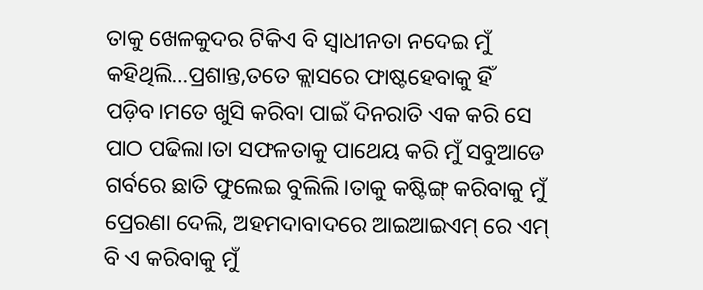ତାକୁ ଖେଳକୁଦର ଟିକିଏ ବି ସ୍ବାଧୀନତା ନଦେଇ ମୁଁ କହିଥିଲି…ପ୍ରଶାନ୍ତ,ତତେ କ୍ଲାସରେ ଫାଷ୍ଟହେବାକୁ ହିଁ ପଡ଼ିବ।ମତେ ଖୁସି କରିବା ପାଇଁ ଦିନରାତି ଏକ କରି ସେ ପାଠ ପଢିଲା।ତା ସଫଳତାକୁ ପାଥେୟ କରି ମୁଁ ସବୁଆଡେ ଗର୍ବରେ ଛାତି ଫୁଲେଇ ବୁଲିଲି।ତାକୁ କଷ୍ଟିଙ୍ଗ୍ କରିବାକୁ ମୁଁ ପ୍ରେରଣା ଦେଲି, ଅହମଦାବାଦରେ‌ ଆଇଆଇଏମ୍ ରେ ଏମ୍ ବି ଏ କରିବାକୁ ମୁଁ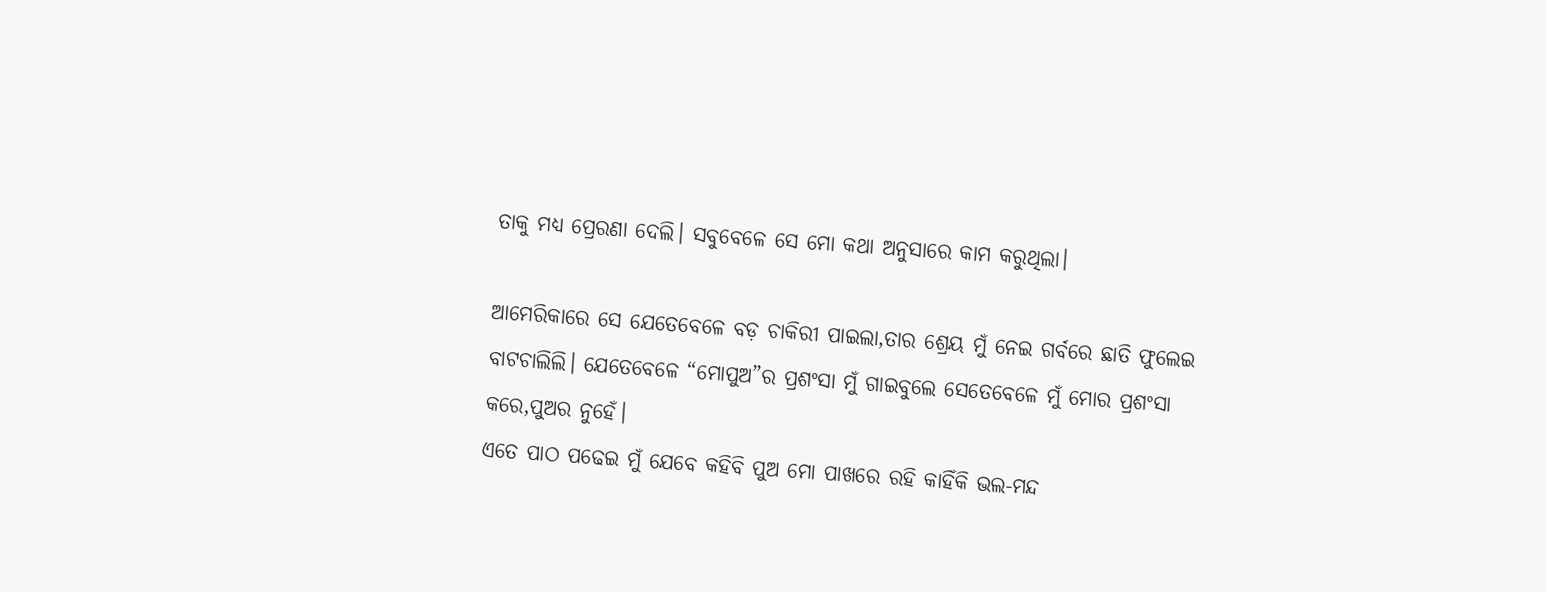ତାକୁ ମଧ୍ୟ ପ୍ରେରଣା ଦେଲି। ସବୁବେଳେ ସେ ମୋ କଥା ଅନୁସାରେ କାମ କରୁଥିଲା।

ଆମେରିକାରେ ସେ ଯେତେବେଳେ ବଡ଼ ଚାକିରୀ ପାଇଲା,ତାର ଶ୍ରେୟ ମୁଁ ନେଇ ଗର୍ବରେ ଛାତି ଫୁଲେଇ ବାଟଚାଲିଲି। ଯେତେବେଳେ “ମୋପୁଅ”ର ପ୍ରଶଂସା ମୁଁ ଗାଇବୁଲେ ସେତେବେଳେ ମୁଁ ମୋର ପ୍ରଶଂସା କରେ,ପୁଅର ନୁହେଁ।
ଏତେ ପାଠ ପଢେଇ ମୁଁ ଯେବେ କହିବି ପୁଅ ମୋ ପାଖରେ ରହି କାହିଁକି ଭଲ-ମନ୍ଦ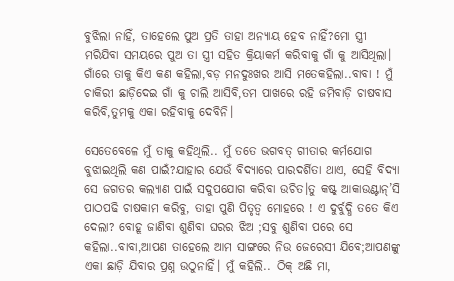ବୁଝିଲା ନାହିଁ, ତାହେଲେ ପୁଅ ପ୍ରତି ତାହା ଅନ୍ୟାୟ ହେବ ନାହିଁ?ମୋ ସ୍ତ୍ରୀ ମରିଯିବା ସମୟରେ ପୁଅ ତା ସ୍ତ୍ରୀ ସହିତ କ୍ରିୟାକର୍ମ କରିବାକୁ ଗାଁ କୁ ଆସିଥିଲା। ଗାଁରେ ତାକୁ କିଏ କଣ କହିଲା,ବଡ଼ ମନଦୁଃଖର ଆସି ମତେକହିଲା..ବାବା ! ମୁଁ ଚାକିରୀ ଛାଡ଼ିଦେଇ ଗାଁ କୁ ଚାଲି ଆସିବି,ତମ ପାଖରେ ରହି ଜମିବାଡ଼ି ଚାଷବାସ କରିବି,ତୁମକୁ ଏକା ରହିବାକୁ ଦେବିନି।

ସେତେବେଳେ ମୁଁ ତାକୁ କହିଥିଲି.. ମୁଁ ତତେ ଭଗବତ୍ ଗୀତାର କର୍ମଯୋଗ ବୁଝାଇଥିଲି କଣ ପାଇଁ?ଯାହାର ଯେଉଁ ବିଦ୍ୟାରେ ପାରଦର୍ଶିତା ଥାଏ, ସେହି ବିଦ୍ୟା ସେ ଜଗତର କଲ୍ୟାଣ ପାଇଁ ସଦୁପଯୋଗ କରିବା ଉଚିତ।ତୁ କଷ୍ଟ୍ ଆକାଉଣ୍ଟାନ୍’ସି ପାଠପଢି ଚାଷକାମ କରିବୁ, ତାହା ପୁଣି ପିତୃତ୍ବ ମୋହରେ ! ଏ ଦୁର୍ବୁଦ୍ଧି ତତେ କିଏ ଦେଲା? ବୋହୂ ଜାଣିବା ଶୁଣିବା ଘରର ଝିଅ ;ସବୁ ଶୁଣିବା ପରେ ସେ କହିଲା..ବାବା,ଆପଣ ତାହେଲେ ଆମ ସାଙ୍ଗରେ ନିଉ ଜେରେସୀ ଯିବେ;ଆପଣଙ୍କୁ ଏକା ଛାଡ଼ି ଯିବାର ପ୍ରଶ୍ନ ଉଠୁନାହିଁ। ମୁଁ କହିଲି.. ଠିକ୍ ଅଛି ମା,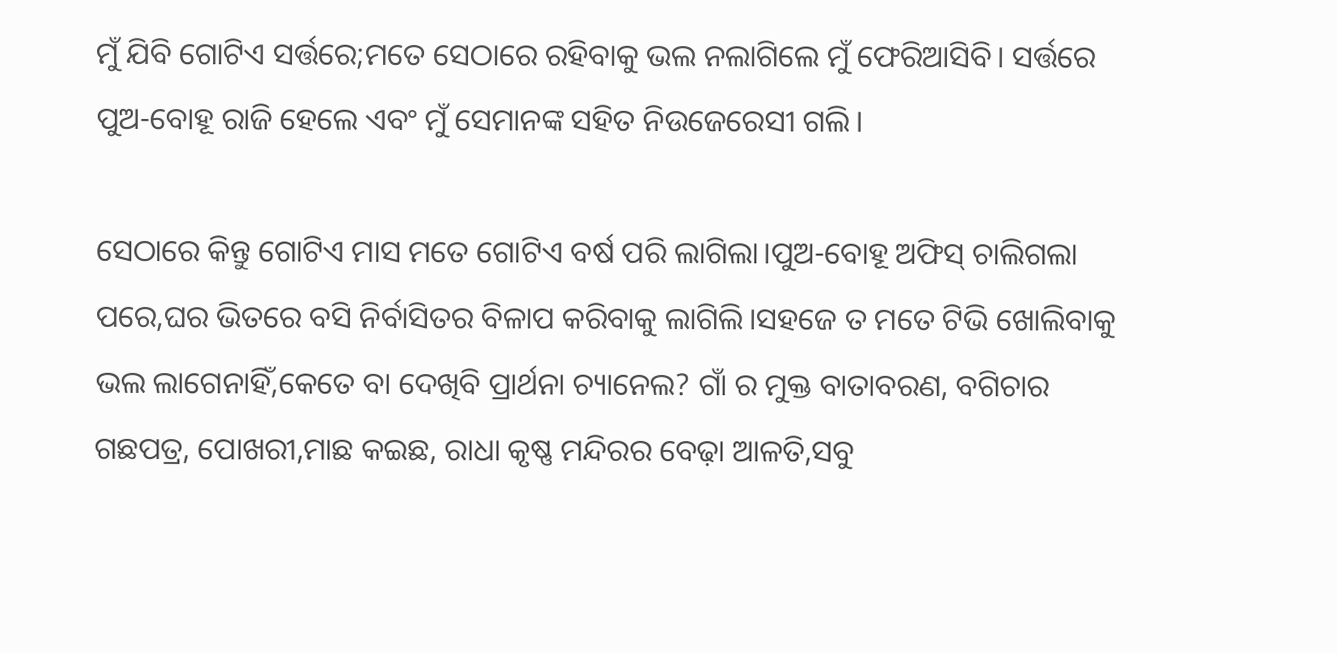ମୁଁ ଯିବି ଗୋଟିଏ ସର୍ତ୍ତରେ;ମତେ ସେଠାରେ ରହିବାକୁ ଭଲ ନଲାଗିଲେ ମୁଁ ଫେରିଆସିବି। ସର୍ତ୍ତରେ ପୁଅ-ବୋହୂ ରାଜି ହେଲେ ଏବଂ ମୁଁ ସେମାନଙ୍କ ସହିତ ନିଉଜେରେସୀ ଗଲି।

ସେଠାରେ କିନ୍ତୁ ଗୋଟିଏ ମାସ ମତେ ଗୋଟିଏ ବର୍ଷ ପରି ଲାଗିଲା।ପୁଅ-ବୋହୂ ଅଫିସ୍ ଚାଲିଗଲା ପରେ,ଘର ଭିତରେ ବସି ନିର୍ବାସିତର ବିଳାପ କରିବାକୁ ଲାଗିଲି।ସହଜେ ତ ମତେ ଟିଭି ଖୋଲିବାକୁ ଭଲ ଲାଗେନାହିଁ,କେତେ ବା ଦେଖିବି ପ୍ରାର୍ଥନା ଚ୍ୟାନେଲ? ଗାଁ ର ମୁକ୍ତ ବାତାବରଣ, ବଗିଚାର ଗଛପତ୍ର, ପୋଖରୀ,ମାଛ କଇଛ, ରାଧା କୃଷ୍ଣ ମନ୍ଦିରର ବେଢ଼ା ଆଳତି,ସବୁ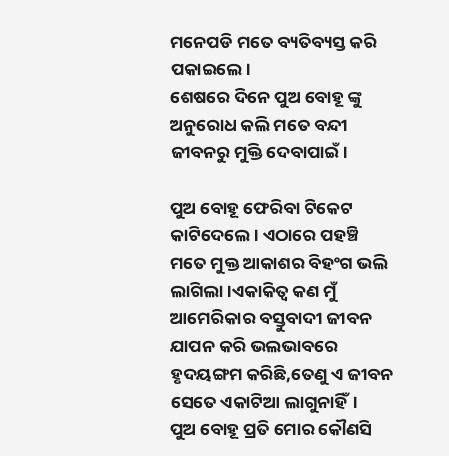ମନେପଡି ମତେ ବ୍ୟତିବ୍ୟସ୍ତ କରି ପକାଇଲେ।
ଶେଷରେ ଦିନେ ପୁଅ ବୋହୂ ଙ୍କୁ ଅନୁରୋଧ କଲି ମତେ ବନ୍ଦୀ ଜୀବନରୁ ମୁକ୍ତି ଦେବାପାଇଁ।

ପୁଅ ବୋହୂ ଫେରିବା ଟିକେଟ କାଟିଦେଲେ। ଏଠାରେ ପହଞ୍ଚି ମତେ ମୁକ୍ତ ଆକାଶର ବିହଂଗ ଭଲି ଲାଗିଲା।ଏକାକିତ୍ବ କଣ ମୁଁ ଆମେରିକାର ବସ୍ତୁବାଦୀ ଜୀବନ ଯାପନ କରି ଭଲଭାବରେ ହୃଦୟଙ୍ଗମ କରିଛି,ତେଣୁ ଏ ଜୀବନ ସେତେ ଏକାଟିଆ ଲାଗୁନାହିଁ।
ପୁଅ ବୋହୂ ପ୍ରତି ମୋର କୌଣସି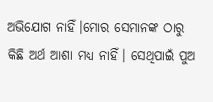ଅଭିଯୋଗ ନାହିଁ।ମୋର ସେମାନଙ୍କ ଠାରୁ କିଛି ଅର୍ଥ ଆଶା ମଧ୍ୟ ନାହିଁ। ସେଥିପାଇଁ ପୁଅ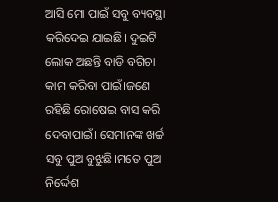ଆସି ମୋ ପାଇଁ ସବୁ ବ୍ୟବସ୍ଥା କରିଦେଇ ଯାଇଛି। ଦୁଇଟି ଲୋକ ଅଛନ୍ତି ବାଡି ବଗିଚା କାମ କରିବା ପାଇଁ।ଜଣେ ରହିଛି ରୋଷେଇ ବାସ କରି ଦେବାପାଇଁ। ସେମାନଙ୍କ ଖର୍ଚ୍ଚ ସବୁ ପୁଅ ବୁଝୁଛି।ମତେ ପୁଅ ନିର୍ଦ୍ଦେଶ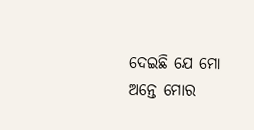ଦେଇଛି ଯେ ମୋ ଅନ୍ତେ ମୋର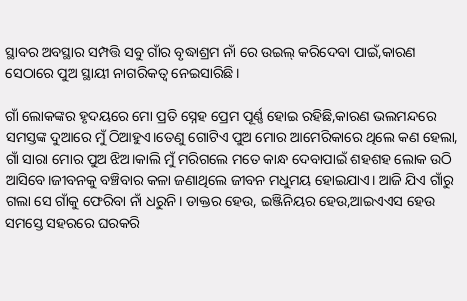ସ୍ଥାବର ଅବସ୍ଥାର ସମ୍ପତ୍ତି ସବୁ ଗାଁର ବୃଦ୍ଧାଶ୍ରମ ନାଁ ରେ ଉଇଲ୍ କରିଦେବା ପାଇଁ,କାରଣ ସେଠାରେ ପୁଅ ସ୍ଥାୟୀ ନାଗରିକତ୍ବ ନେଇସାରିଛି।

ଗାଁ ଲୋକଙ୍କର ହୃଦୟରେ ମୋ ପ୍ରତି ସ୍ନେହ ପ୍ରେମ ପୂର୍ଣ୍ଣ ହୋଇ ରହିଛି,କାରଣ ଭଲମନ୍ଦରେ ସମସ୍ତଙ୍କ ଦୁଆରେ ମୁଁ ଠିଆହୁଏ।ତେଣୁ ଗୋଟିଏ ପୁଅ ମୋର ଆମେରିକାରେ ଥିଲେ କଣ ହେଲା, ଗାଁ ସାରା ମୋର ପୁଅ ଝିଅ।କାଲି ମୁଁ ମରିଗଲେ ମତେ କାନ୍ଧ ଦେବାପାଇଁ ଶହଶହ ଲୋକ ଉଠି ଆସିବେ।ଜୀବନକୁ ବଞ୍ଚିବାର କଳା ଜଣାଥିଲେ ଜୀବନ ମଧୁମୟ ହୋଇଯାଏ। ଆଜି ଯିଏ ଗାଁରୁ ଗଲା ସେ ଗାଁକୁ ଫେରିବା ନାଁ ଧରୁନି। ଡାକ୍ତର ହେଉ, ଇଞ୍ଜିନିୟର ହେଉ,ଆଇଏଏସ ହେଉ ସମସ୍ତେ ସହରରେ ଘରକରି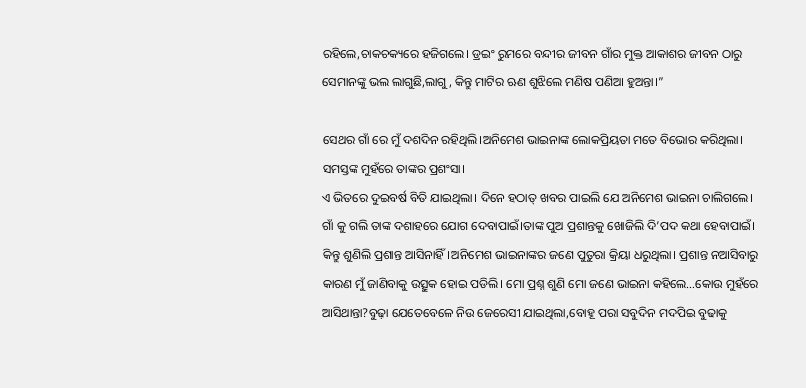ରହିଲେ,ଚାକଚକ୍ୟରେ ହଜିଗଲେ। ଡ୍ରଇଂ ରୁମରେ ବନ୍ଦୀର ଜୀବନ ଗାଁର ମୁକ୍ତ ଆକାଶର ଜୀବନ ଠାରୁ ସେମାନଙ୍କୁ ଭଲ ଲାଗୁଛି,ଲାଗୁ, କିନ୍ତୁ ମାଟିର ଋଣ ଶୁଝିଲେ ମଣିଷ ପଣିଆ ହୁଅନ୍ତା।”

ସେଥର ଗାଁ ରେ ମୁଁ ଦଶଦିନ ରହିଥିଲି।ଅନିମେଶ ଭାଇନାଙ୍କ ଲୋକପ୍ରିୟତା ମତେ ବିଭୋର କରିଥିଲା। ସମସ୍ତଙ୍କ ମୁହଁରେ ତାଙ୍କର ପ୍ରଶଂସା।
ଏ ଭିତରେ ଦୁଇବର୍ଷ ବିତି ଯାଇଥିଲା। ଦିନେ ହଠାତ୍ ଖବର ପାଇଲି ଯେ ଅନିମେଶ ଭାଇନା ଚାଲିଗଲେ। ଗାଁ କୁ ଗଲି ତାଙ୍କ ଦଶାହରେ ଯୋଗ ଦେବାପାଇଁ।ତାଙ୍କ ପୁଅ ପ୍ରଶାନ୍ତକୁ ଖୋଜିଲି ଦି’ପଦ କଥା ହେବାପାଇଁ। କିନ୍ତୁ ଶୁଣିଲି ପ୍ରଶାନ୍ତ ଆସିନାହିଁ।ଅନିମେଶ ଭାଇନାଙ୍କର ଜଣେ ପୁତୁରା କ୍ରିୟା ଧରୁଥିଲା। ପ୍ରଶାନ୍ତ ନଆସିବାରୁ କାରଣ ମୁଁ ଜାଣିବାକୁ ଉତ୍ସୁକ ହୋଇ ପଡିଲି। ମୋ ପ୍ରଶ୍ନ ଶୁଣି ମୋ ଜଣେ ଭାଇନା କହିଲେ…କୋଉ ମୁହଁରେ ଆସିଥାନ୍ତା?ବୁଢ଼ା ଯେତେବେଳେ ନିଉ ଜେରେସୀ ଯାଇଥିଲା,ବୋହୂ ପରା ସବୁଦିନ ମଦପିଇ ବୁଢାକୁ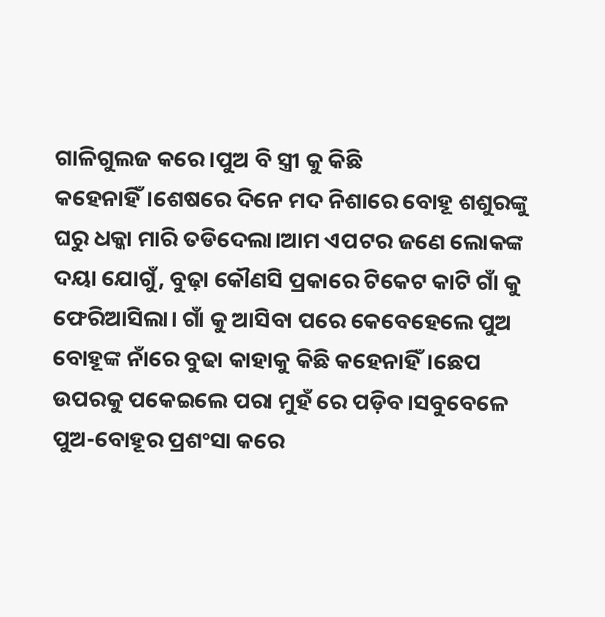ଗାଳିଗୁଲଜ କରେ।ପୁଅ ବି ସ୍ତ୍ରୀ କୁ କିଛି କହେନାହିଁ।ଶେଷରେ ଦିନେ ମଦ ନିଶାରେ ବୋହୂ ଶଶୁରଙ୍କୁ ଘରୁ ଧକ୍କା ମାରି ତଡିଦେଲା।ଆମ ଏପଟର ଜଣେ ଲୋକଙ୍କ ଦୟା ଯୋଗୁଁ, ବୁଢ଼ା କୌଣସି ପ୍ରକାରେ ଟିକେଟ କାଟି ଗାଁ କୁ ଫେରିଆସିଲା। ଗାଁ କୁ ଆସିବା ପରେ କେବେହେଲେ ପୁଅ ବୋହୂଙ୍କ ନାଁରେ ବୁଢା କାହାକୁ କିଛି କହେନାହିଁ।ଛେପ ଉପରକୁ ପକେଇଲେ ପରା ମୁହଁ ରେ ପଡ଼ିବ।ସବୁବେଳେ ପୁଅ-ବୋହୂର ପ୍ରଶଂସା କରେ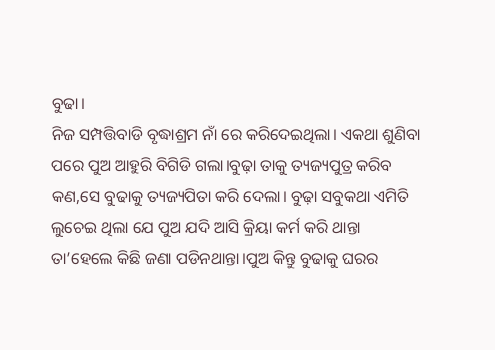ବୁଢା।
ନିଜ ସମ୍ପତ୍ତିବାଡି ବୃଦ୍ଧାଶ୍ରମ ନାଁ ରେ କରିଦେଇଥିଲା। ଏକଥା ଶୁଣିବା ପରେ ପୁଅ ଆହୁରି ବିଗିଡି ଗଲା।ବୁଢ଼ା ତାକୁ ତ୍ୟଜ୍ୟପୁତ୍ର କରିବ କଣ,ସେ ବୁଢାକୁ ତ୍ୟଜ୍ୟପିତା କରି ଦେଲା। ବୁଢ଼ା ସବୁକଥା ଏମିତି ଲୁଚେଇ ଥିଲା ଯେ ପୁଅ ଯଦି ଆସି କ୍ରିୟା କର୍ମ କରି ଥାନ୍ତା ତା’ହେଲେ କିଛି ଜଣା ପଡିନଥାନ୍ତା।ପୁଅ କିନ୍ତୁ ବୁଢାକୁ ଘରର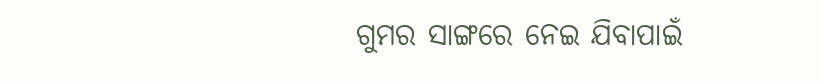ଗୁମର ସାଙ୍ଗରେ ନେଇ ଯିବାପାଇଁ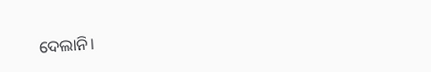ଦେଲାନି।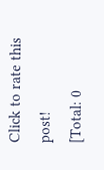Click to rate this post!
[Total: 0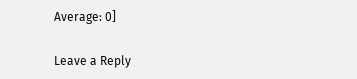Average: 0]

Leave a Reply